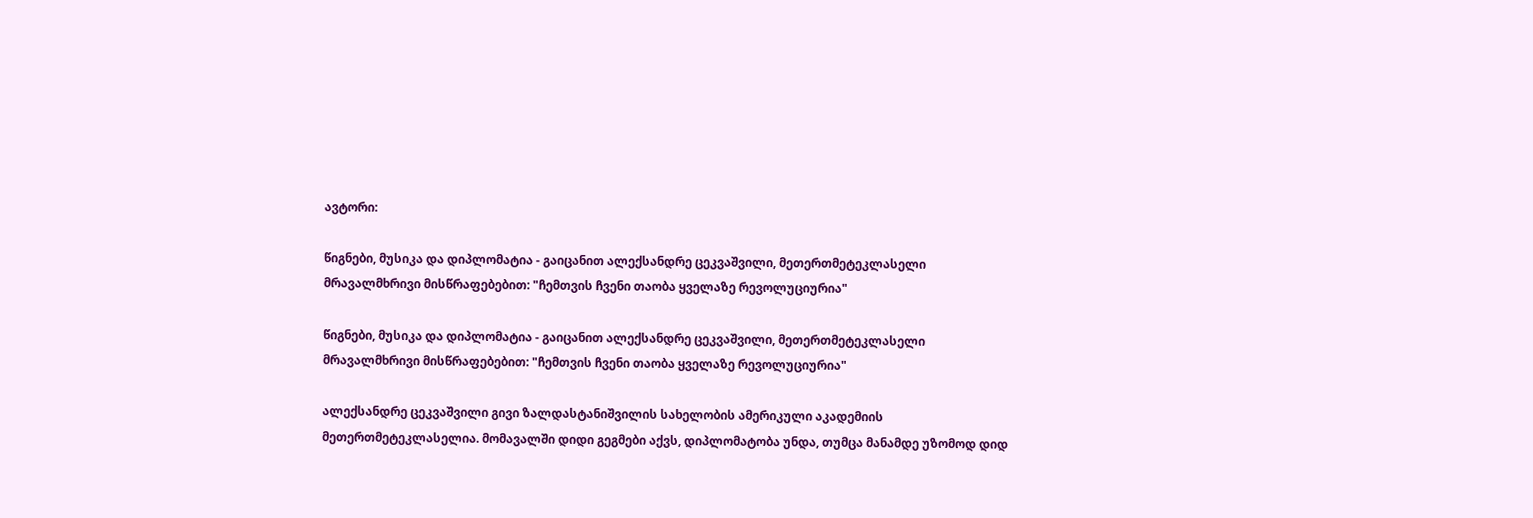ავტორი:

წიგნები, მუსიკა და დიპლომატია - გაიცანით ალექსანდრე ცეკვაშვილი, მეთერთმეტეკლასელი მრავალმხრივი მისწრაფებებით: "ჩემთვის ჩვენი თაობა ყველაზე რევოლუციურია"

წიგნები, მუსიკა და დიპლომატია - გაიცანით ალექსანდრე ცეკვაშვილი, მეთერთმეტეკლასელი მრავალმხრივი მისწრაფებებით: "ჩემთვის ჩვენი თაობა ყველაზე რევოლუციურია"

ალექსანდრე ცეკვაშვილი გივი ზალდასტანიშვილის სახელობის ამერიკული აკადემიის მეთერთმეტეკლასელია. მომავალში დიდი გეგმები აქვს, დიპლომატობა უნდა, თუმცა მანამდე უზომოდ დიდ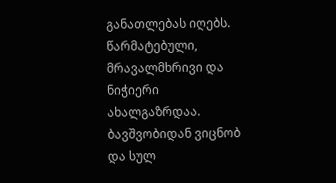განათლებას იღებს. წარმატებული, მრავალმხრივი და ნიჭიერი ახალგაზრდაა. ბავშვობიდან ვიცნობ და სულ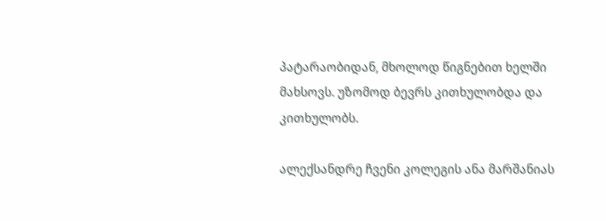პატარაობიდან, მხოლოდ წიგნებით ხელში მახსოვს. უზომოდ ბევრს კითხულობდა და კითხულობს.

ალექსანდრე ჩვენი კოლეგის ანა მარშანიას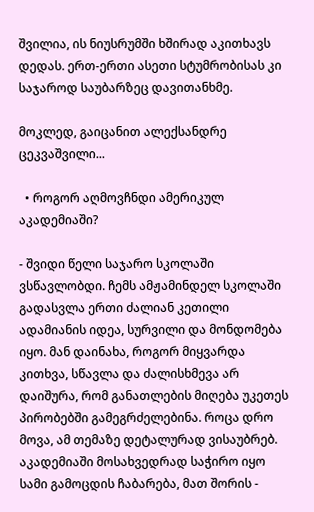შვილია, ის ნიუსრუმში ხშირად აკითხავს დედას. ერთ-ერთი ასეთი სტუმრობისას კი საჯაროდ საუბარზეც დავითანხმე.

მოკლედ, გაიცანით ალექსანდრე ცეკვაშვილი...

  • როგორ აღმოვჩნდი ამერიკულ აკადემიაში?

- შვიდი წელი საჯარო სკოლაში ვსწავლობდი. ჩემს ამჟამინდელ სკოლაში გადასვლა ერთი ძალიან კეთილი ადამიანის იდეა, სურვილი და მონდომება იყო. მან დაინახა, როგორ მიყვარდა კითხვა, სწავლა და ძალისხმევა არ დაიშურა, რომ განათლების მიღება უკეთეს პირობებში გამეგრძელებინა. როცა დრო მოვა, ამ თემაზე დეტალურად ვისაუბრებ. აკადემიაში მოსახვედრად საჭირო იყო სამი გამოცდის ჩაბარება, მათ შორის -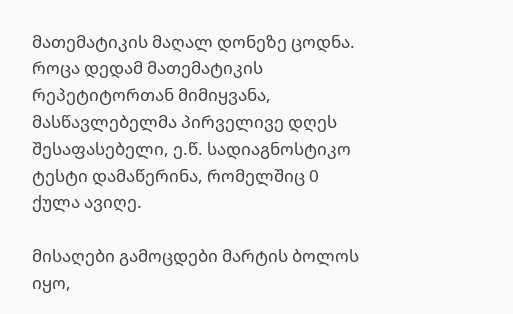მათემატიკის მაღალ დონეზე ცოდნა. როცა დედამ მათემატიკის რეპეტიტორთან მიმიყვანა, მასწავლებელმა პირველივე დღეს შესაფასებელი, ე.წ. სადიაგნოსტიკო ტესტი დამაწერინა, რომელშიც 0 ქულა ავიღე.

მისაღები გამოცდები მარტის ბოლოს იყო,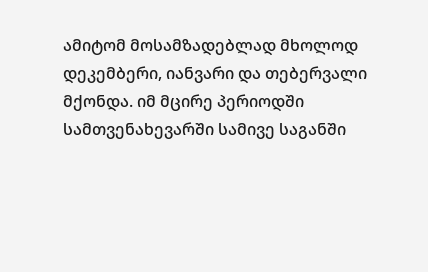ამიტომ მოსამზადებლად მხოლოდ დეკემბერი, იანვარი და თებერვალი მქონდა. იმ მცირე პერიოდში სამთვენახევარში სამივე საგანში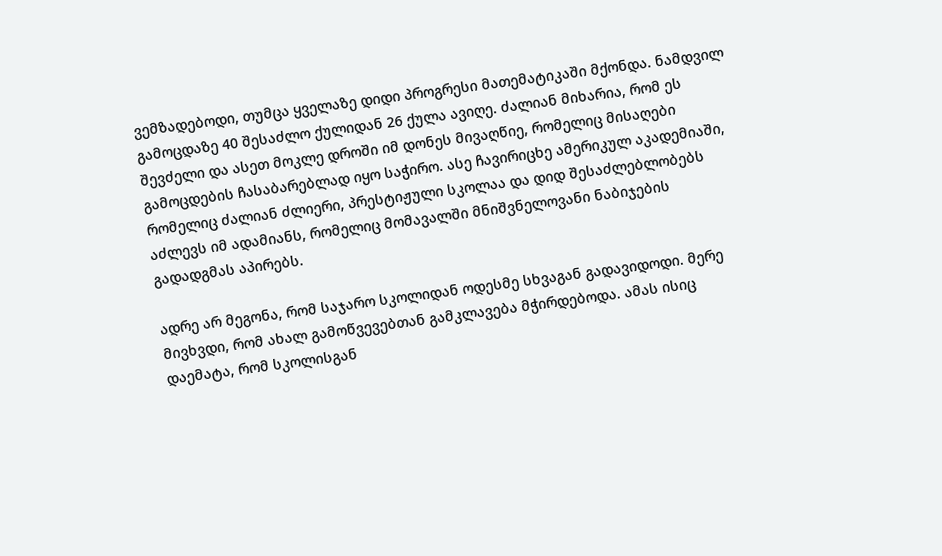ვემზადებოდი, თუმცა ყველაზე დიდი პროგრესი მათემატიკაში მქონდა. ნამდვილ გამოცდაზე 40 შესაძლო ქულიდან 26 ქულა ავიღე. ძალიან მიხარია, რომ ეს შევძელი და ასეთ მოკლე დროში იმ დონეს მივაღწიე, რომელიც მისაღები გამოცდების ჩასაბარებლად იყო საჭირო. ასე ჩავირიცხე ამერიკულ აკადემიაში, რომელიც ძალიან ძლიერი, პრესტიჟული სკოლაა და დიდ შესაძლებლობებს აძლევს იმ ადამიანს, რომელიც მომავალში მნიშვნელოვანი ნაბიჯების გადადგმას აპირებს.

ადრე არ მეგონა, რომ საჯარო სკოლიდან ოდესმე სხვაგან გადავიდოდი. მერე მივხვდი, რომ ახალ გამოწვევებთან გამკლავება მჭირდებოდა. ამას ისიც დაემატა, რომ სკოლისგან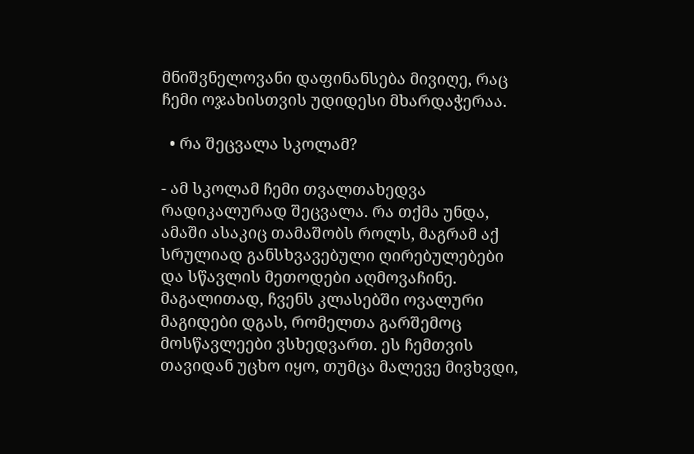მნიშვნელოვანი დაფინანსება მივიღე, რაც ჩემი ოჯახისთვის უდიდესი მხარდაჭერაა.

  • რა შეცვალა სკოლამ?

- ამ სკოლამ ჩემი თვალთახედვა რადიკალურად შეცვალა. რა თქმა უნდა, ამაში ასაკიც თამაშობს როლს, მაგრამ აქ სრულიად განსხვავებული ღირებულებები და სწავლის მეთოდები აღმოვაჩინე. მაგალითად, ჩვენს კლასებში ოვალური მაგიდები დგას, რომელთა გარშემოც მოსწავლეები ვსხედვართ. ეს ჩემთვის თავიდან უცხო იყო, თუმცა მალევე მივხვდი,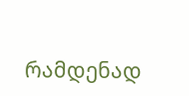რამდენად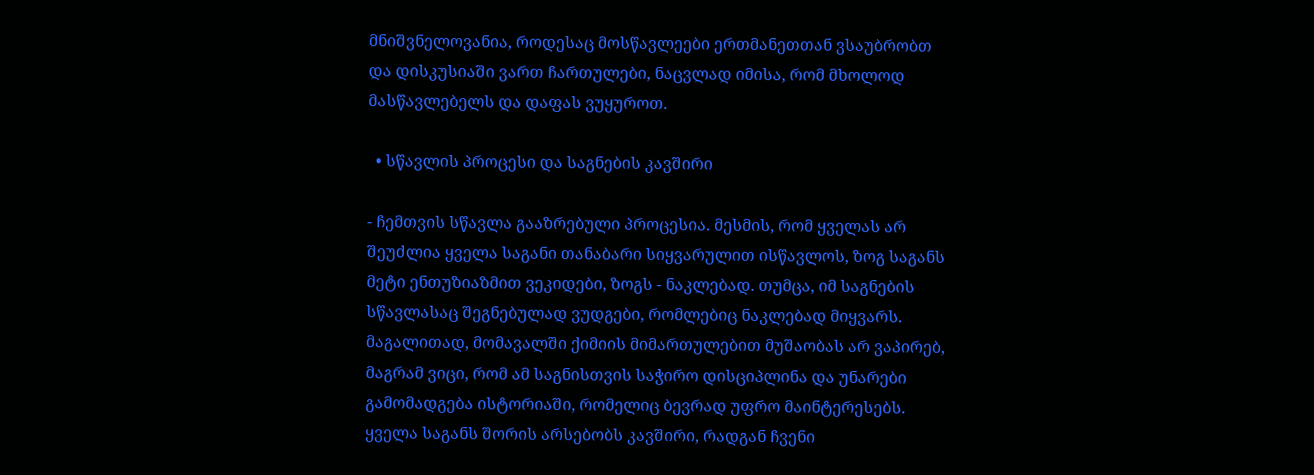მნიშვნელოვანია, როდესაც მოსწავლეები ერთმანეთთან ვსაუბრობთ და დისკუსიაში ვართ ჩართულები, ნაცვლად იმისა, რომ მხოლოდ მასწავლებელს და დაფას ვუყუროთ.

  • სწავლის პროცესი და საგნების კავშირი

- ჩემთვის სწავლა გააზრებული პროცესია. მესმის, რომ ყველას არ შეუძლია ყველა საგანი თანაბარი სიყვარულით ისწავლოს, ზოგ საგანს მეტი ენთუზიაზმით ვეკიდები, ზოგს - ნაკლებად. თუმცა, იმ საგნების სწავლასაც შეგნებულად ვუდგები, რომლებიც ნაკლებად მიყვარს. მაგალითად, მომავალში ქიმიის მიმართულებით მუშაობას არ ვაპირებ, მაგრამ ვიცი, რომ ამ საგნისთვის საჭირო დისციპლინა და უნარები გამომადგება ისტორიაში, რომელიც ბევრად უფრო მაინტერესებს. ყველა საგანს შორის არსებობს კავშირი, რადგან ჩვენი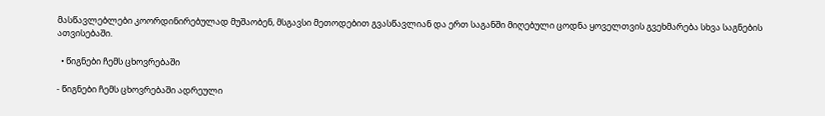მასწავლებლები კოორდინირებულად მუშაობენ, მსგავსი მეთოდებით გვასწავლიან და ერთ საგანში მიღებული ცოდნა ყოველთვის გვეხმარება სხვა საგნების ათვისებაში.

  • წიგნები ჩემს ცხოვრებაში

- წიგნები ჩემს ცხოვრებაში ადრეული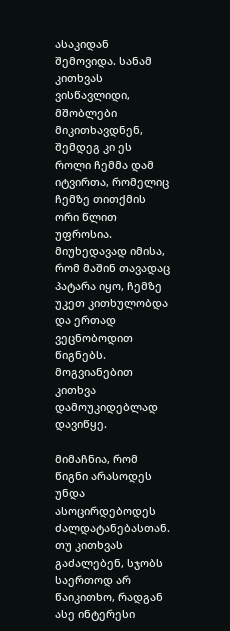ასაკიდან შემოვიდა. სანამ კითხვას ვისწავლიდი, მშობლები მიკითხავდნენ, შემდეგ კი ეს როლი ჩემმა დამ იტვირთა, რომელიც ჩემზე თითქმის ორი წლით უფროსია. მიუხედავად იმისა, რომ მაშინ თავადაც პატარა იყო, ჩემზე უკეთ კითხულობდა და ერთად ვეცნობოდით წიგნებს. მოგვიანებით კითხვა დამოუკიდებლად დავიწყე.

მიმაჩნია, რომ წიგნი არასოდეს უნდა ასოცირდებოდეს ძალდატანებასთან. თუ კითხვას გაძალებენ, სჯობს საერთოდ არ წაიკითხო, რადგან ასე ინტერესი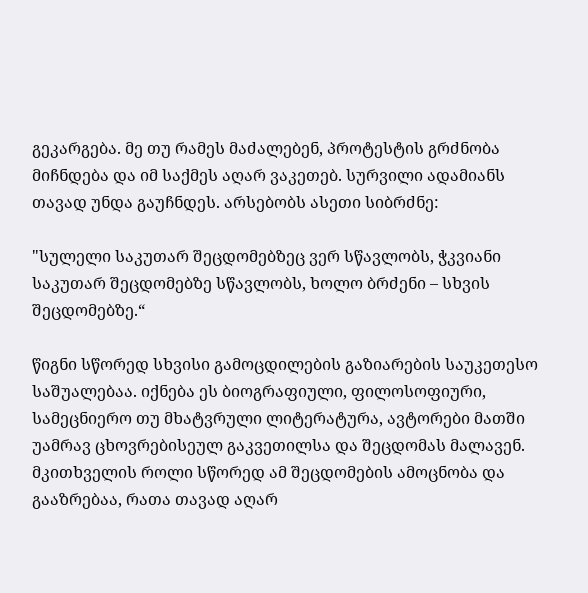გეკარგება. მე თუ რამეს მაძალებენ, პროტესტის გრძნობა მიჩნდება და იმ საქმეს აღარ ვაკეთებ. სურვილი ადამიანს თავად უნდა გაუჩნდეს. არსებობს ასეთი სიბრძნე:

"სულელი საკუთარ შეცდომებზეც ვერ სწავლობს, ჭკვიანი საკუთარ შეცდომებზე სწავლობს, ხოლო ბრძენი – სხვის შეცდომებზე.“

წიგნი სწორედ სხვისი გამოცდილების გაზიარების საუკეთესო საშუალებაა. იქნება ეს ბიოგრაფიული, ფილოსოფიური, სამეცნიერო თუ მხატვრული ლიტერატურა, ავტორები მათში უამრავ ცხოვრებისეულ გაკვეთილსა და შეცდომას მალავენ. მკითხველის როლი სწორედ ამ შეცდომების ამოცნობა და გააზრებაა, რათა თავად აღარ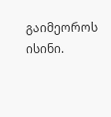გაიმეოროს ისინი.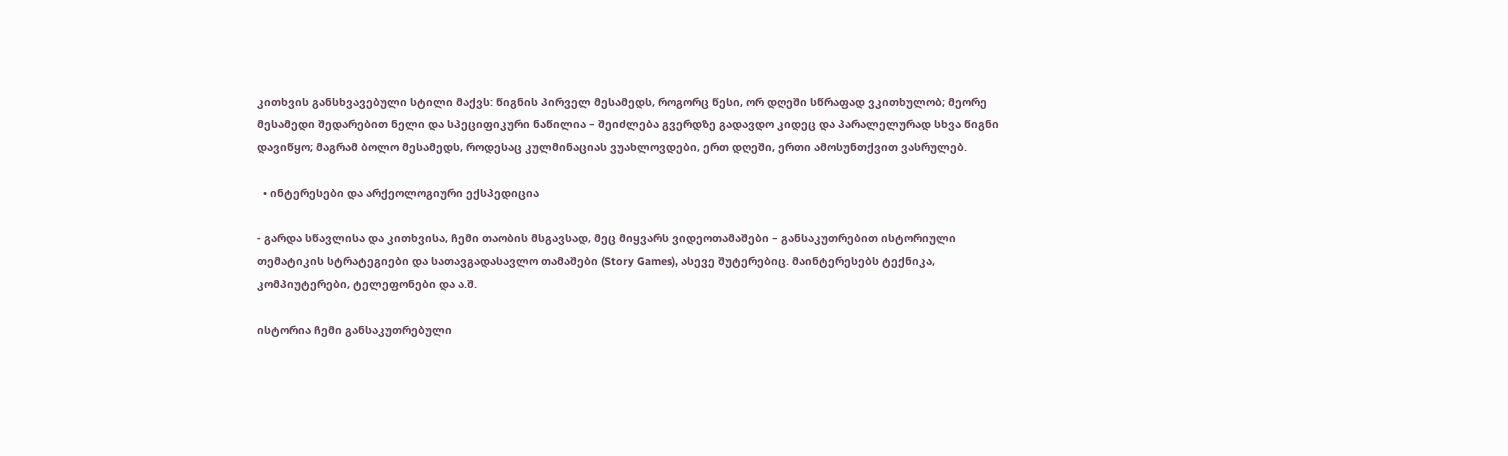კითხვის განსხვავებული სტილი მაქვს: წიგნის პირველ მესამედს, როგორც წესი, ორ დღეში სწრაფად ვკითხულობ; მეორე მესამედი შედარებით ნელი და სპეციფიკური ნაწილია – შეიძლება გვერდზე გადავდო კიდეც და პარალელურად სხვა წიგნი დავიწყო; მაგრამ ბოლო მესამედს, როდესაც კულმინაციას ვუახლოვდები, ერთ დღეში, ერთი ამოსუნთქვით ვასრულებ.

  • ინტერესები და არქეოლოგიური ექსპედიცია

- გარდა სწავლისა და კითხვისა, ჩემი თაობის მსგავსად, მეც მიყვარს ვიდეოთამაშები – განსაკუთრებით ისტორიული თემატიკის სტრატეგიები და სათავგადასავლო თამაშები (Story Games), ასევე შუტერებიც. მაინტერესებს ტექნიკა, კომპიუტერები, ტელეფონები და ა.შ.

ისტორია ჩემი განსაკუთრებული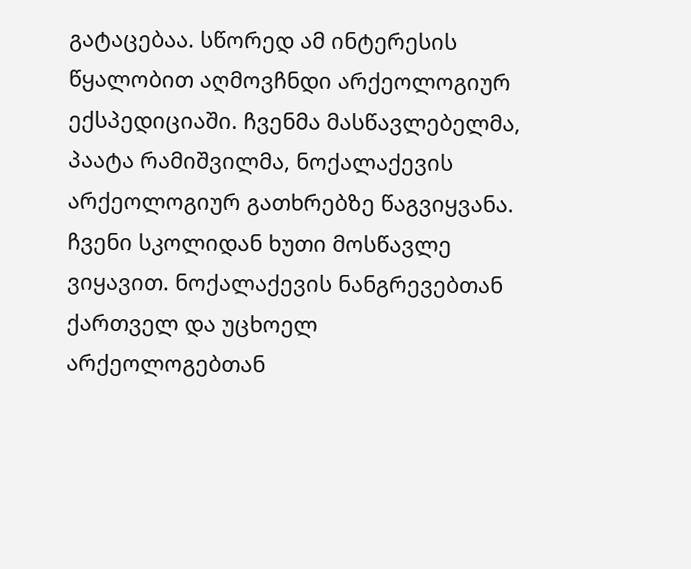გატაცებაა. სწორედ ამ ინტერესის წყალობით აღმოვჩნდი არქეოლოგიურ ექსპედიციაში. ჩვენმა მასწავლებელმა, პაატა რამიშვილმა, ნოქალაქევის არქეოლოგიურ გათხრებზე წაგვიყვანა. ჩვენი სკოლიდან ხუთი მოსწავლე ვიყავით. ნოქალაქევის ნანგრევებთან ქართველ და უცხოელ არქეოლოგებთან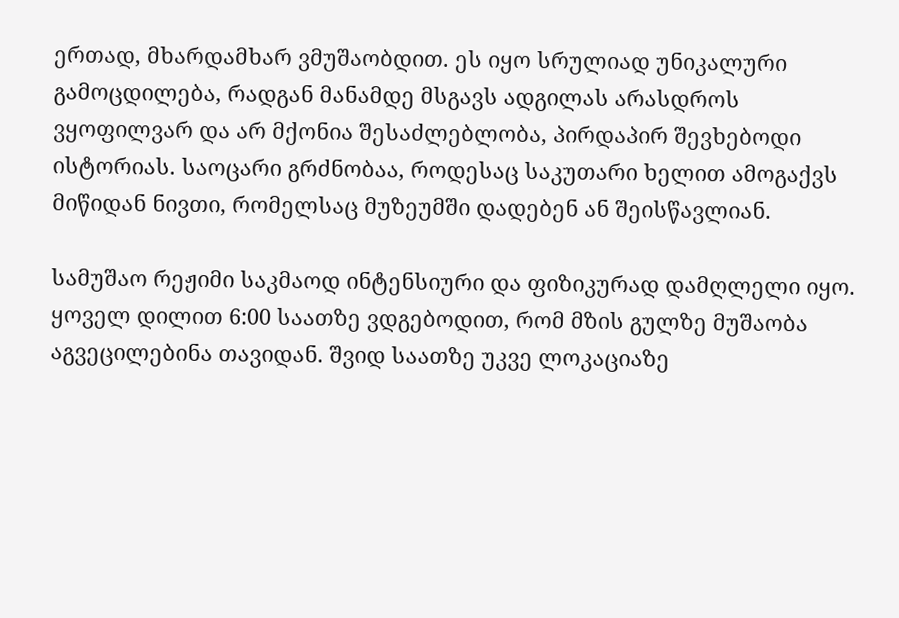ერთად, მხარდამხარ ვმუშაობდით. ეს იყო სრულიად უნიკალური გამოცდილება, რადგან მანამდე მსგავს ადგილას არასდროს ვყოფილვარ და არ მქონია შესაძლებლობა, პირდაპირ შევხებოდი ისტორიას. საოცარი გრძნობაა, როდესაც საკუთარი ხელით ამოგაქვს მიწიდან ნივთი, რომელსაც მუზეუმში დადებენ ან შეისწავლიან.

სამუშაო რეჟიმი საკმაოდ ინტენსიური და ფიზიკურად დამღლელი იყო. ყოველ დილით 6:00 საათზე ვდგებოდით, რომ მზის გულზე მუშაობა აგვეცილებინა თავიდან. შვიდ საათზე უკვე ლოკაციაზე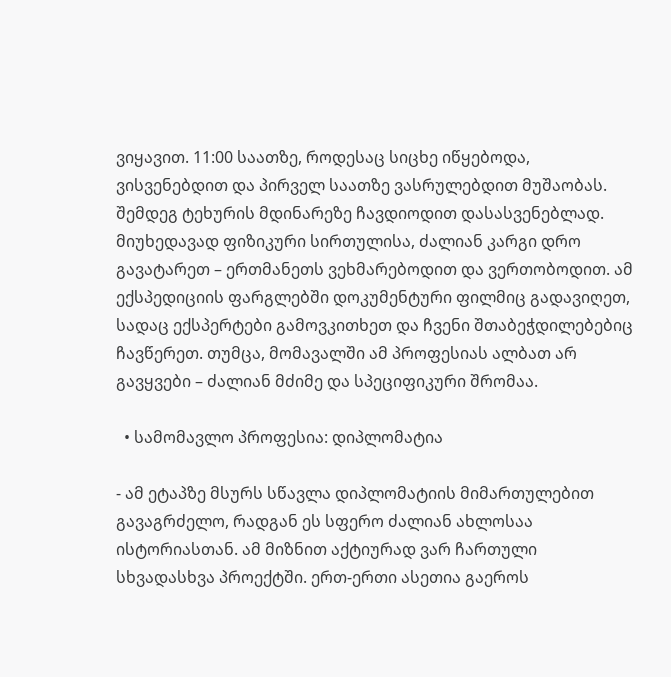ვიყავით. 11:00 საათზე, როდესაც სიცხე იწყებოდა, ვისვენებდით და პირველ საათზე ვასრულებდით მუშაობას. შემდეგ ტეხურის მდინარეზე ჩავდიოდით დასასვენებლად. მიუხედავად ფიზიკური სირთულისა, ძალიან კარგი დრო გავატარეთ – ერთმანეთს ვეხმარებოდით და ვერთობოდით. ამ ექსპედიციის ფარგლებში დოკუმენტური ფილმიც გადავიღეთ, სადაც ექსპერტები გამოვკითხეთ და ჩვენი შთაბეჭდილებებიც ჩავწერეთ. თუმცა, მომავალში ამ პროფესიას ალბათ არ გავყვები – ძალიან მძიმე და სპეციფიკური შრომაა.

  • სამომავლო პროფესია: დიპლომატია

- ამ ეტაპზე მსურს სწავლა დიპლომატიის მიმართულებით გავაგრძელო, რადგან ეს სფერო ძალიან ახლოსაა ისტორიასთან. ამ მიზნით აქტიურად ვარ ჩართული სხვადასხვა პროექტში. ერთ-ერთი ასეთია გაეროს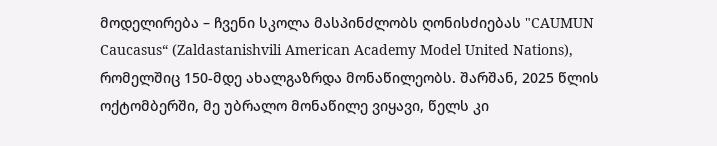მოდელირება – ჩვენი სკოლა მასპინძლობს ღონისძიებას "CAUMUN Caucasus“ (Zaldastanishvili American Academy Model United Nations), რომელშიც 150-მდე ახალგაზრდა მონაწილეობს. შარშან, 2025 წლის ოქტომბერში, მე უბრალო მონაწილე ვიყავი, წელს კი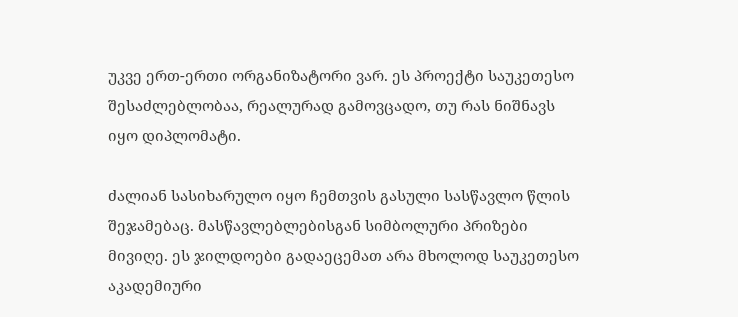უკვე ერთ-ერთი ორგანიზატორი ვარ. ეს პროექტი საუკეთესო შესაძლებლობაა, რეალურად გამოვცადო, თუ რას ნიშნავს იყო დიპლომატი.

ძალიან სასიხარულო იყო ჩემთვის გასული სასწავლო წლის შეჯამებაც. მასწავლებლებისგან სიმბოლური პრიზები მივიღე. ეს ჯილდოები გადაეცემათ არა მხოლოდ საუკეთესო აკადემიური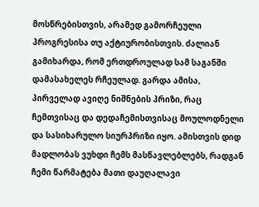მოსწრებისთვის, არამედ გამორჩეული პროგრესისა თუ აქტიურობისთვის. ძალიან გამიხარდა, რომ ერთდროულად სამ საგანში დამასახელეს რჩეულად. გარდა ამისა, პირველად ავიღე ნიშნების პრიზი, რაც ჩემთვისაც და დედაჩემისთვისაც მოულოდნელი და სასიხარულო სიურპრიზი იყო. ამისთვის დიდ მადლობას ვუხდი ჩემს მასწავლებლებს, რადგან ჩემი წარმატება მათი დაუღალავი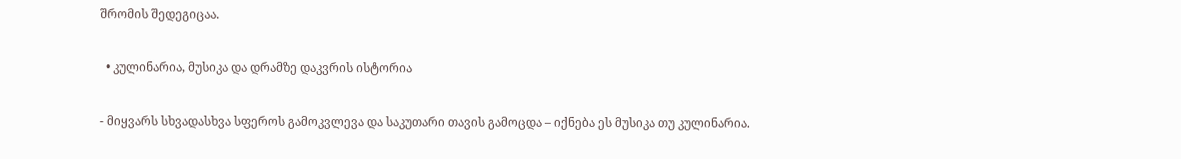შრომის შედეგიცაა.

  • კულინარია, მუსიკა და დრამზე დაკვრის ისტორია

- მიყვარს სხვადასხვა სფეროს გამოკვლევა და საკუთარი თავის გამოცდა – იქნება ეს მუსიკა თუ კულინარია.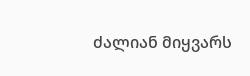ძალიან მიყვარს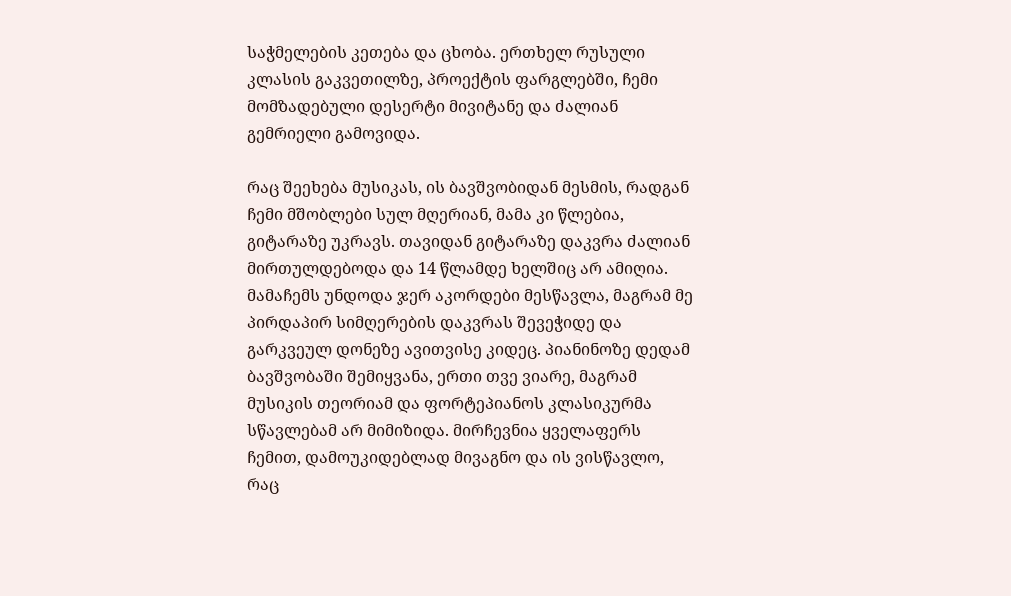საჭმელების კეთება და ცხობა. ერთხელ რუსული კლასის გაკვეთილზე, პროექტის ფარგლებში, ჩემი მომზადებული დესერტი მივიტანე და ძალიან გემრიელი გამოვიდა.

რაც შეეხება მუსიკას, ის ბავშვობიდან მესმის, რადგან ჩემი მშობლები სულ მღერიან, მამა კი წლებია, გიტარაზე უკრავს. თავიდან გიტარაზე დაკვრა ძალიან მირთულდებოდა და 14 წლამდე ხელშიც არ ამიღია. მამაჩემს უნდოდა ჯერ აკორდები მესწავლა, მაგრამ მე პირდაპირ სიმღერების დაკვრას შევეჭიდე და გარკვეულ დონეზე ავითვისე კიდეც. პიანინოზე დედამ ბავშვობაში შემიყვანა, ერთი თვე ვიარე, მაგრამ მუსიკის თეორიამ და ფორტეპიანოს კლასიკურმა სწავლებამ არ მიმიზიდა. მირჩევნია ყველაფერს ჩემით, დამოუკიდებლად მივაგნო და ის ვისწავლო, რაც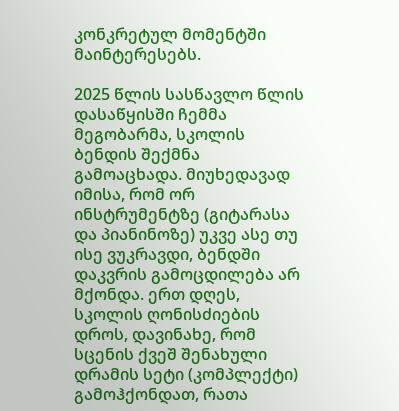კონკრეტულ მომენტში მაინტერესებს.

2025 წლის სასწავლო წლის დასაწყისში ჩემმა მეგობარმა, სკოლის ბენდის შექმნა გამოაცხადა. მიუხედავად იმისა, რომ ორ ინსტრუმენტზე (გიტარასა და პიანინოზე) უკვე ასე თუ ისე ვუკრავდი, ბენდში დაკვრის გამოცდილება არ მქონდა. ერთ დღეს, სკოლის ღონისძიების დროს, დავინახე, რომ სცენის ქვეშ შენახული დრამის სეტი (კომპლექტი) გამოჰქონდათ, რათა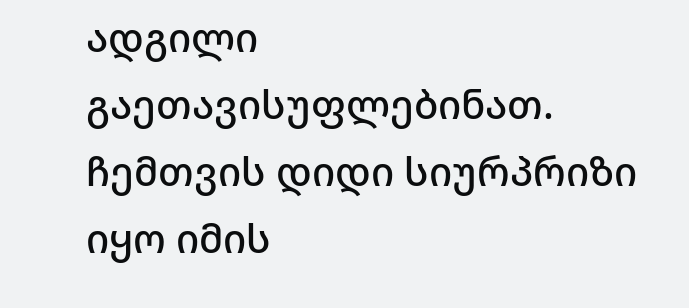ადგილი გაეთავისუფლებინათ. ჩემთვის დიდი სიურპრიზი იყო იმის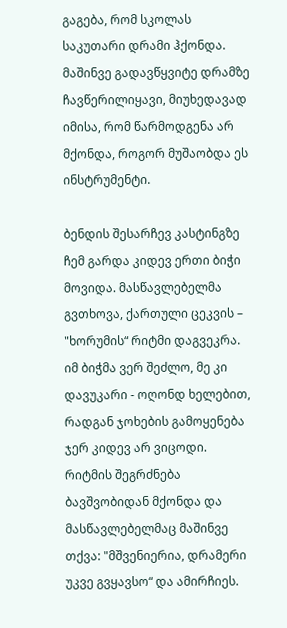გაგება, რომ სკოლას საკუთარი დრამი ჰქონდა. მაშინვე გადავწყვიტე დრამზე ჩავწერილიყავი, მიუხედავად იმისა, რომ წარმოდგენა არ მქონდა, როგორ მუშაობდა ეს ინსტრუმენტი.

ბენდის შესარჩევ კასტინგზე ჩემ გარდა კიდევ ერთი ბიჭი მოვიდა. მასწავლებელმა გვთხოვა, ქართული ცეკვის – "ხორუმის“ რიტმი დაგვეკრა. იმ ბიჭმა ვერ შეძლო, მე კი დავუკარი - ოღონდ ხელებით, რადგან ჯოხების გამოყენება ჯერ კიდევ არ ვიცოდი. რიტმის შეგრძნება ბავშვობიდან მქონდა და მასწავლებელმაც მაშინვე თქვა: "მშვენიერია, დრამერი უკვე გვყავსო“ და ამირჩიეს.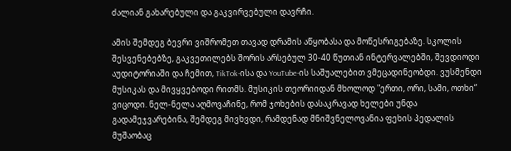ძალიან გახარებული და გაკვირვებული დავრჩი.

ამის შემდეგ ბევრი ვიშრომეთ თავად დრამის აწყობასა და მოწესრიგებაზე. სკოლის შესვენებებზე, გაკვეთილებს შორის არსებულ 30-40 წუთიან ინტერვალებში, შევდიოდი აუდიტორიაში და ჩემით, TikTok-ისა და YouTube-ის საშუალებით ვმეცადინეობდი. ვუსმენდი მუსიკას და მივყვებოდი რითმს. მუსიკის თეორიიდან მხოლოდ "ერთი, ორი, სამი, ოთხი“ ვიცოდი. ნელ-ნელა აღმოვაჩინე, რომ ჯოხების დასაკრავად ხელები უნდა გადამეჯვარებინა, შემდეგ მივხვდი, რამდენად მნიშვნელოვანია ფეხის პედალის მუშაობაც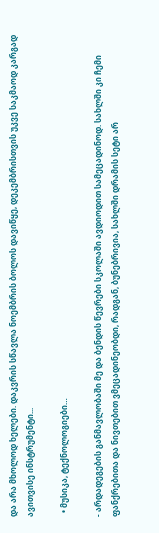და არა მხოლოდ ხელები. დაკვრის სწავლა ნოემბრის ბოლოს დავიწყე, დეკემბრისთვის უკვე საკმაოდ კარგად ავითვისე ინსტრუმენტი...

  • მუსიკა, ტექნოლოგიები…

- არდადეგების განმავლობაში მე და ბენდის წევრები სკოლაში ავდიოდით სამეცადინოდ. სახლში კი ჩემი ფანქრებითა და ნივთებით ვმეცადინეობდი, რადგან, ბუნებრივია, სახლში დრამის სეტი არ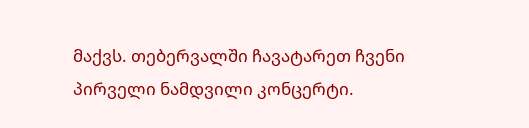მაქვს. თებერვალში ჩავატარეთ ჩვენი პირველი ნამდვილი კონცერტი.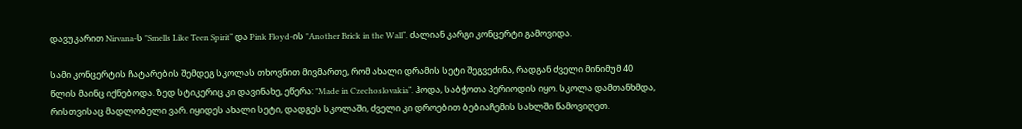დავუკარით Nirvana-ს "Smells Like Teen Spirit“ და Pink Floyd-ის "Another Brick in the Wall“. ძალიან კარგი კონცერტი გამოვიდა.

სამი კონცერტის ჩატარების შემდეგ სკოლას თხოვნით მივმართე, რომ ახალი დრამის სეტი შეგვეძინა, რადგან ძველი მინიმუმ 40 წლის მაინც იქნებოდა. ზედ სტიკერიც კი დავინახე, ეწერა: "Made in Czechoslovakia“. ჰოდა, საბჭოთა პერიოდის იყო. სკოლა დამთანხმდა, რისთვისაც მადლობელი ვარ. იყიდეს ახალი სეტი, დადგეს სკოლაში, ძველი კი დროებით ბებიაჩემის სახლში წამოვიღეთ.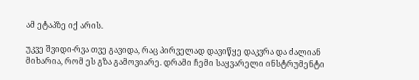ამ ეტაპზე იქ არის.

უკვე შვიდი-რვა თვე გავიდა, რაც პირველად დავიწყე დაკვრა და ძალიან მიხარია, რომ ეს გზა გამოვიარე. დრამი ჩემი საყვარელი ინსტრუმენტი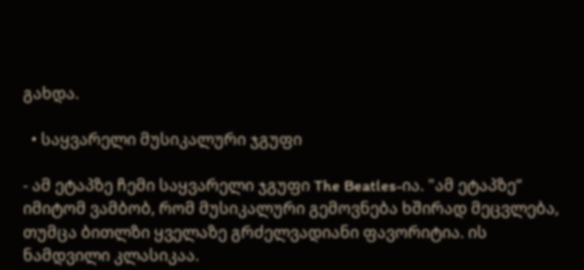გახდა.

  • საყვარელი მუსიკალური ჯგუფი

- ამ ეტაპზე ჩემი საყვარელი ჯგუფი The Beatles-ია. "ამ ეტაპზე“ იმიტომ ვამბობ, რომ მუსიკალური გემოვნება ხშირად მეცვლება, თუმცა ბითლზი ყველაზე გრძელვადიანი ფავორიტია. ის ნამდვილი კლასიკაა.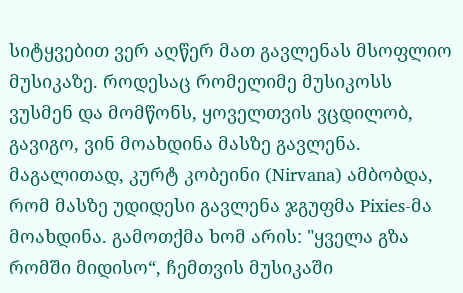სიტყვებით ვერ აღწერ მათ გავლენას მსოფლიო მუსიკაზე. როდესაც რომელიმე მუსიკოსს ვუსმენ და მომწონს, ყოველთვის ვცდილობ, გავიგო, ვინ მოახდინა მასზე გავლენა. მაგალითად, კურტ კობეინი (Nirvana) ამბობდა, რომ მასზე უდიდესი გავლენა ჯგუფმა Pixies-მა მოახდინა. გამოთქმა ხომ არის: "ყველა გზა რომში მიდისო“, ჩემთვის მუსიკაში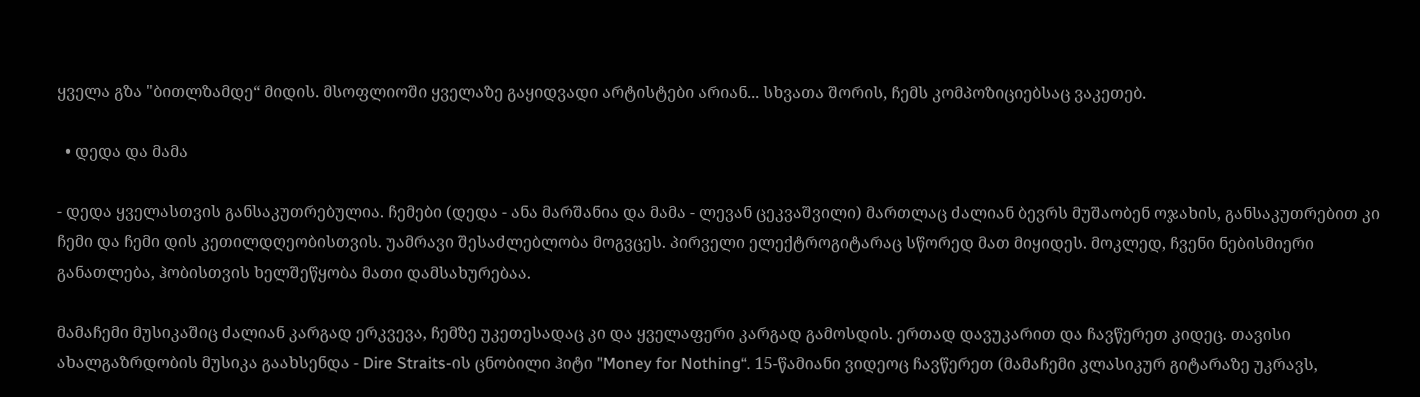ყველა გზა "ბითლზამდე“ მიდის. მსოფლიოში ყველაზე გაყიდვადი არტისტები არიან... სხვათა შორის, ჩემს კომპოზიციებსაც ვაკეთებ.

  • დედა და მამა

- დედა ყველასთვის განსაკუთრებულია. ჩემები (დედა - ანა მარშანია და მამა - ლევან ცეკვაშვილი) მართლაც ძალიან ბევრს მუშაობენ ოჯახის, განსაკუთრებით კი ჩემი და ჩემი დის კეთილდღეობისთვის. უამრავი შესაძლებლობა მოგვცეს. პირველი ელექტროგიტარაც სწორედ მათ მიყიდეს. მოკლედ, ჩვენი ნებისმიერი განათლება, ჰობისთვის ხელშეწყობა მათი დამსახურებაა.

მამაჩემი მუსიკაშიც ძალიან კარგად ერკვევა, ჩემზე უკეთესადაც კი და ყველაფერი კარგად გამოსდის. ერთად დავუკარით და ჩავწერეთ კიდეც. თავისი ახალგაზრდობის მუსიკა გაახსენდა - Dire Straits-ის ცნობილი ჰიტი "Money for Nothing“. 15-წამიანი ვიდეოც ჩავწერეთ (მამაჩემი კლასიკურ გიტარაზე უკრავს,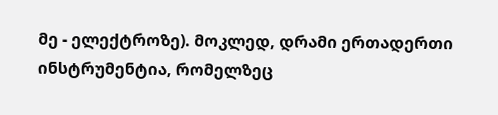მე - ელექტროზე). მოკლედ, დრამი ერთადერთი ინსტრუმენტია, რომელზეც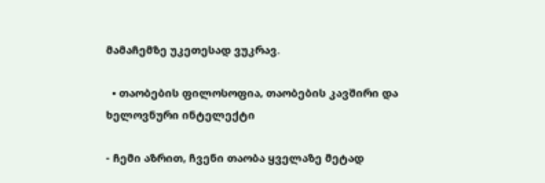მამაჩემზე უკეთესად ვუკრავ.

  • თაობების ფილოსოფია, თაობების კავშირი და ხელოვნური ინტელექტი

- ჩემი აზრით, ჩვენი თაობა ყველაზე მეტად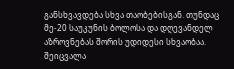განსხვავდება სხვა თაობებისგან. თუნდაც მე-20 საუკუნის ბოლოსა და დღევანდელ აზროვნებას შორის უდიდესი სხვაობაა. შეიცვალა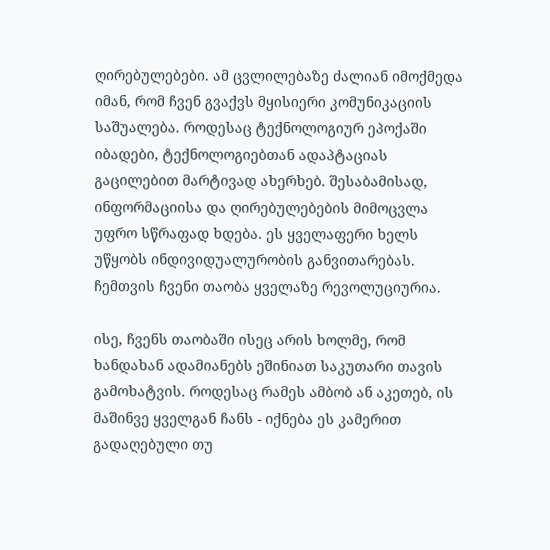ღირებულებები. ამ ცვლილებაზე ძალიან იმოქმედა იმან, რომ ჩვენ გვაქვს მყისიერი კომუნიკაციის საშუალება. როდესაც ტექნოლოგიურ ეპოქაში იბადები, ტექნოლოგიებთან ადაპტაციას გაცილებით მარტივად ახერხებ. შესაბამისად, ინფორმაციისა და ღირებულებების მიმოცვლა უფრო სწრაფად ხდება. ეს ყველაფერი ხელს უწყობს ინდივიდუალურობის განვითარებას. ჩემთვის ჩვენი თაობა ყველაზე რევოლუციურია.

ისე, ჩვენს თაობაში ისეც არის ხოლმე, რომ ხანდახან ადამიანებს ეშინიათ საკუთარი თავის გამოხატვის. როდესაც რამეს ამბობ ან აკეთებ, ის მაშინვე ყველგან ჩანს - იქნება ეს კამერით გადაღებული თუ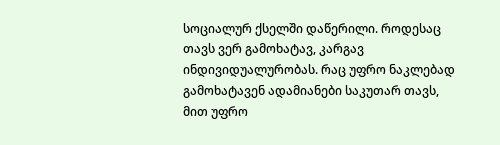სოციალურ ქსელში დაწერილი. როდესაც თავს ვერ გამოხატავ, კარგავ ინდივიდუალურობას. რაც უფრო ნაკლებად გამოხატავენ ადამიანები საკუთარ თავს, მით უფრო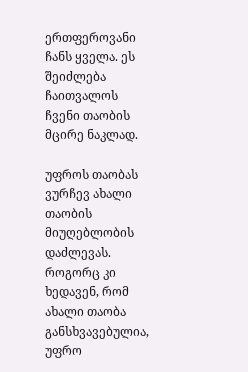ერთფეროვანი ჩანს ყველა. ეს შეიძლება ჩაითვალოს ჩვენი თაობის მცირე ნაკლად.

უფროს თაობას ვურჩევ ახალი თაობის მიუღებლობის დაძლევას. როგორც კი ხედავენ, რომ ახალი თაობა განსხვავებულია, უფრო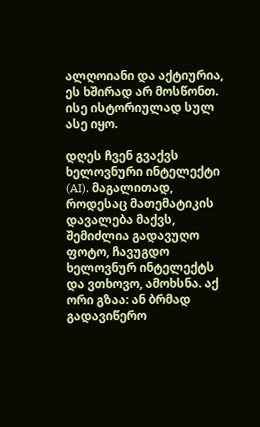ალღოიანი და აქტიურია, ეს ხშირად არ მოსწონთ. ისე ისტორიულად სულ ასე იყო.

დღეს ჩვენ გვაქვს ხელოვნური ინტელექტი (AI). მაგალითად, როდესაც მათემატიკის დავალება მაქვს, შემიძლია გადავუღო ფოტო, ჩავუგდო ხელოვნურ ინტელექტს და ვთხოვო, ამოხსნა. აქ ორი გზაა: ან ბრმად გადავიწერო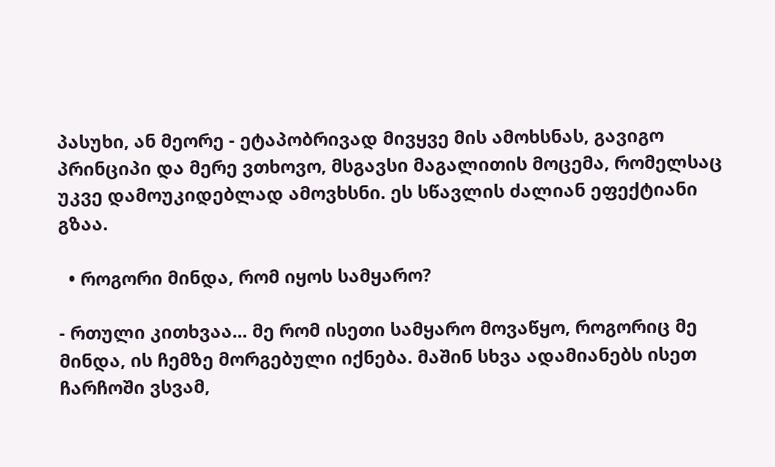პასუხი, ან მეორე - ეტაპობრივად მივყვე მის ამოხსნას, გავიგო პრინციპი და მერე ვთხოვო, მსგავსი მაგალითის მოცემა, რომელსაც უკვე დამოუკიდებლად ამოვხსნი. ეს სწავლის ძალიან ეფექტიანი გზაა.

  • როგორი მინდა, რომ იყოს სამყარო?

- რთული კითხვაა... მე რომ ისეთი სამყარო მოვაწყო, როგორიც მე მინდა, ის ჩემზე მორგებული იქნება. მაშინ სხვა ადამიანებს ისეთ ჩარჩოში ვსვამ,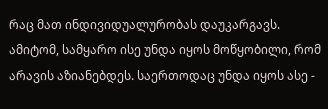რაც მათ ინდივიდუალურობას დაუკარგავს. ამიტომ, სამყარო ისე უნდა იყოს მოწყობილი, რომ არავის აზიანებდეს. საერთოდაც უნდა იყოს ასე -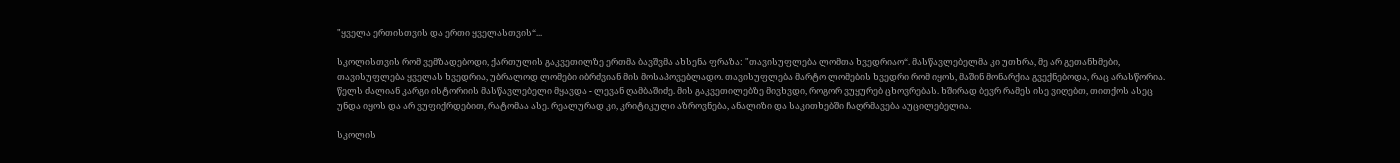"ყველა ერთისთვის და ერთი ყველასთვის“...

სკოლისთვის რომ ვემზადებოდი, ქართულის გაკვეთილზე ერთმა ბავშვმა ახსენა ფრაზა: "თავისუფლება ლომთა ხვედრიაო“. მასწავლებელმა კი უთხრა, მე არ გეთანხმები, თავისუფლება ყველას ხვედრია, უბრალოდ ლომები იბრძვიან მის მოსაპოვებლადო. თავისუფლება მარტო ლომების ხვედრი რომ იყოს, მაშინ მონარქია გვექნებოდა, რაც არასწორია. წელს ძალიან კარგი ისტორიის მასწავლებელი მყავდა - ლევან ღამბაშიძე. მის გაკვეთილებზე მივხვდი, როგორ ვუყურებ ცხოვრებას. ხშირად ბევრ რამეს ისე ვიღებთ, თითქოს ასეც უნდა იყოს და არ ვუფიქრდებით, რატომაა ასე. რეალურად კი, კრიტიკული აზროვნება, ანალიზი და საკითხებში ჩაღრმავება აუცილებელია.

სკოლის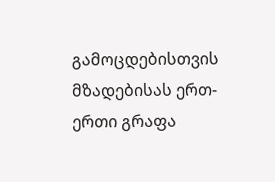გამოცდებისთვის მზადებისას ერთ-ერთი გრაფა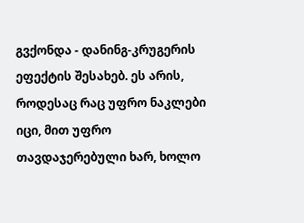გვქონდა - დანინგ-კრუგერის ეფექტის შესახებ. ეს არის, როდესაც რაც უფრო ნაკლები იცი, მით უფრო თავდაჯერებული ხარ, ხოლო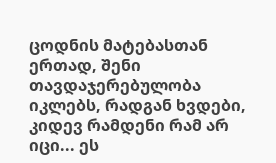ცოდნის მატებასთან ერთად, შენი თავდაჯერებულობა იკლებს, რადგან ხვდები, კიდევ რამდენი რამ არ იცი... ეს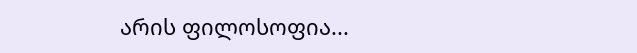არის ფილოსოფია...